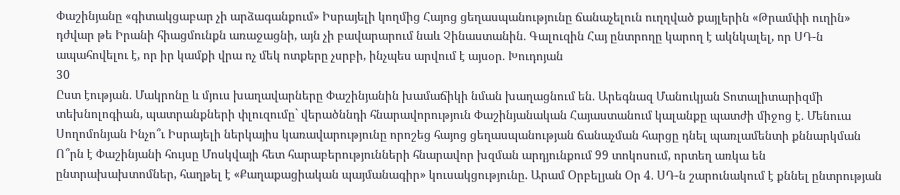Փաշինյանը «գիտակցաբար չի արձագանքում» Իսրայելի կողմից Հայոց ցեղասպանությունը ճանաչելուն ուղղված քայլերին «Թրամփի ուղին» դժվար թե Իրանի հիացմունքն առաջացնի, այն չի բավարարում նաև Չինաստանին․ Գալուզին Հայ ընտրողը կարող է ակնկալել, որ ՍԴ-ն ապահովելու է, որ իր կամքի վրա ոչ մեկ ոտքերը չսրբի, ինչպես արվում է այսօր․ Խուդոյան
30
Ըստ էության․ Մակրոնը և մյուս խաղավարները Փաշինյանին խամաճիկի նման խաղացնում են․ Արեգնազ Մանուկյան Տոտալիտարիզմի տեխնոլոգիան, պատրանքների փլուզումը` վերածննդի հնարավորություն Փաշինյանական Հայաստանում կալանքը պատժի միջոց է․ Մենուա Սողոմոնյան Ինչո՞ւ Իսրայելի ներկայիս կառավարությունը որոշեց հայոց ցեղասպանության ճանաչման հարցը դնել պառլամենտի քննարկման Ո՞րն է Փաշինյանի հույսը Մոսկվայի հետ հարաբերությունների հնարավոր խզման արդյունքում 99 տոկոսում, որտեղ առկա են ընտրախախտոմներ, հաղթել է «Քաղաքացիական պայմանագիր» կուսակցությունը. Արամ Օրբելյան Օր 4․ ՍԴ-ն շարունակում է քննել ընտրության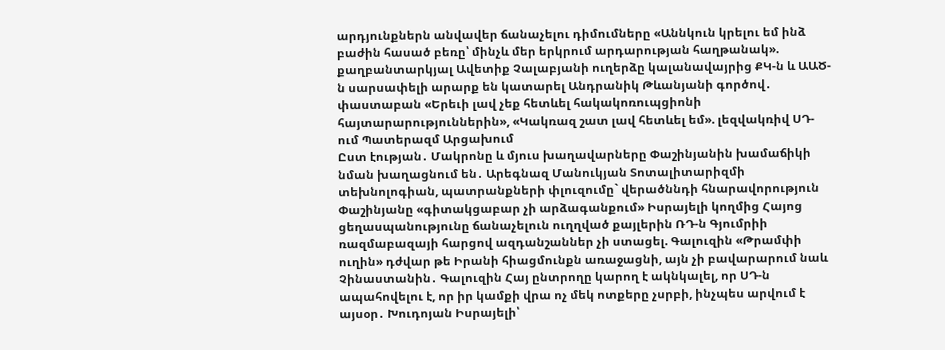արդյունքներն անվավեր ճանաչելու դիմումները «Աննկուն կրելու եմ ինձ բաժին հասած բեռը՝ մինչև մեր երկրում արդարության հաղթանակ». քաղբանտարկյալ Ավետիք Չալաբյանի ուղերձը կալանավայրից ՔԿ-ն և ԱԱԾ-ն սարսափելի արարք են կատարել Անդրանիկ Թևանյանի գործով․ փաստաբան «Երեւի լավ չեք հետևել հակակոռուպցիոնի հայտարարություններին», «Կակռազ շատ լավ հետևել եմ». լեզվակռիվ ՍԴ-ում Պատերազմ Արցախում
Ըստ էության․ Մակրոնը և մյուս խաղավարները Փաշինյանին խամաճիկի նման խաղացնում են․ Արեգնազ Մանուկյան Տոտալիտարիզմի տեխնոլոգիան, պատրանքների փլուզումը` վերածննդի հնարավորություն Փաշինյանը «գիտակցաբար չի արձագանքում» Իսրայելի կողմից Հայոց ցեղասպանությունը ճանաչելուն ուղղված քայլերին ՌԴ-ն Գյումրիի ռազմաբազայի հարցով ազդանշաններ չի ստացել. Գալուզին «Թրամփի ուղին» դժվար թե Իրանի հիացմունքն առաջացնի, այն չի բավարարում նաև Չինաստանին․ Գալուզին Հայ ընտրողը կարող է ակնկալել, որ ՍԴ-ն ապահովելու է, որ իր կամքի վրա ոչ մեկ ոտքերը չսրբի, ինչպես արվում է այսօր․ Խուդոյան Իսրայելի՝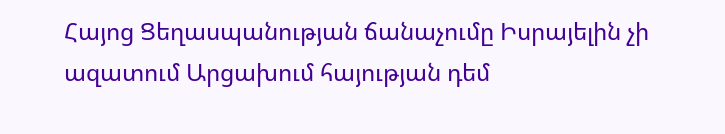Հայոց Ցեղասպանության ճանաչումը Իսրայելին չի ազատում Արցախում հայության դեմ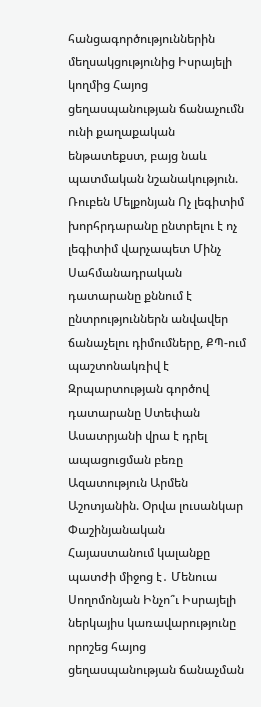հանցագործություններին մեղսակցությունից Իսրայելի կողմից Հայոց ցեղասպանության ճանաչումն ունի քաղաքական ենթատեքստ, բայց նաև պատմական նշանակություն. Ռուբեն Մելքոնյան Ոչ լեգիտիմ խորհրդարանը ընտրելու է ոչ լեգիտիմ վարչապետ Մինչ Սահմանադրական դատարանը քննում է ընտրություններն անվավեր ճանաչելու դիմումները, ՔՊ-ում պաշտոնակռիվ է Զրպարտության գործով դատարանը Ստեփան Ասատրյանի վրա է դրել ապացուցման բեռը Ազատություն Արմեն Աշոտյանին. Օրվա լուսանկար Փաշինյանական Հայաստանում կալանքը պատժի միջոց է․ Մենուա Սողոմոնյան Ինչո՞ւ Իսրայելի ներկայիս կառավարությունը որոշեց հայոց ցեղասպանության ճանաչման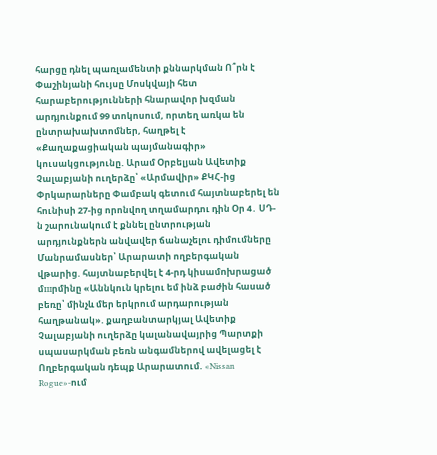հարցը դնել պառլամենտի քննարկման Ո՞րն է Փաշինյանի հույսը Մոսկվայի հետ հարաբերությունների հնարավոր խզման արդյունքում 99 տոկոսում, որտեղ առկա են ընտրախախտոմներ, հաղթել է «Քաղաքացիական պայմանագիր» կուսակցությունը. Արամ Օրբելյան Ավետիք Չալաբյանի ուղերձը՝ «Արմավիր» ՔԿՀ-ից Փրկարարները Փամբակ գետում հայտնաբերել են հունիսի 27-ից որոնվող տղամարդու դին Օր 4․ ՍԴ-ն շարունակում է քննել ընտրության արդյունքներն անվավեր ճանաչելու դիմումները Մանրամասներ՝ Արարատի ողբերգական վթարից. հայտնաբերվել է 4-րդ կիuամnխրաgած մшրմինը «Աննկուն կրելու եմ ինձ բաժին հասած բեռը՝ մինչև մեր երկրում արդարության հաղթանակ». քաղբանտարկյալ Ավետիք Չալաբյանի ուղերձը կալանավայրից Պարտքի սպասարկման բեռն անգամներով ավելացել է Ողբերգական դեպք Արարատում. «Nissan Rogue»-ում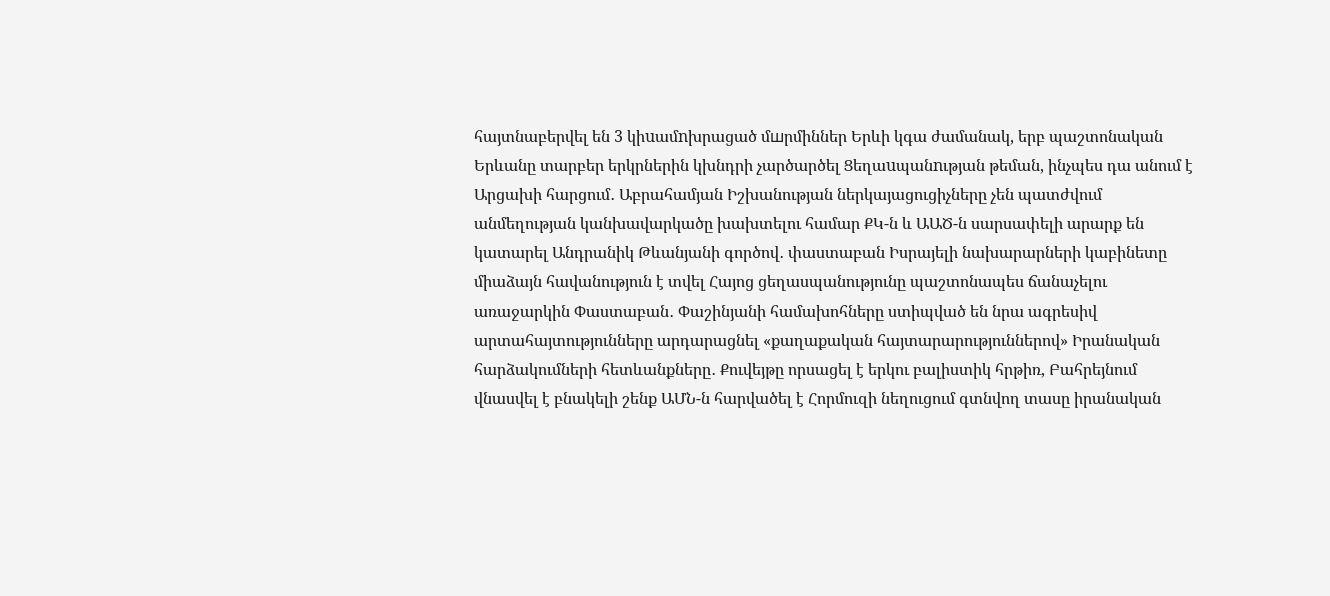հայտնաբերվել են 3 կիuամnխրացած մшրմիններ Երևի կգա ժամանակ, երբ պաշտոնական Երևանը տարբեր երկրներին կխնդրի չարծարծել Ցեղաuպանnւթյան թեման, ինչպես դա անում է Արցախի հարցում․ Աբրահամյան Իշխանության ներկայացուցիչները չեն պատժվում անմեղության կանխավարկածը խախտելու համար ՔԿ-ն և ԱԱԾ-ն սարսափելի արարք են կատարել Անդրանիկ Թևանյանի գործով․ փաստաբան Իսրայելի նախարարների կաբինետը միաձայն հավանություն է տվել Հայոց ցեղասպանությունը պաշտոնապես ճանաչելու առաջարկին Փաստաբան․ Փաշինյանի համախոհները ստիպված են նրա ագրեսիվ արտահայտությունները արդարացնել «քաղաքական հայտարարություններով» Իրանական հարձակումների հետևանքները․ Քուվեյթը որսացել է երկու բալիստիկ հրթիռ, Բահրեյնում վնասվել է բնակելի շենք ԱՄՆ-ն հարվածել է Հորմուզի նեղուցում գտնվող տասը իրանական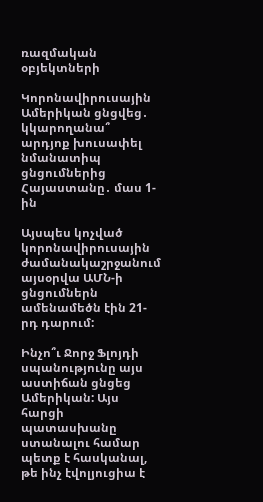ռազմական օբյեկտների

Կորոնավիրուսային Ամերիկան ցնցվեց․ կկարողանա՞ արդյոք խուսափել նմանատիպ ցնցումներից Հայաստանը․ մաս 1-ին

Այսպես կոչված կորոնավիրուսային ժամանակաշրջանում այսօրվա ԱՄՆ-ի ցնցումներն ամենամեծն էին 21-րդ դարում:

Ինչո՞ւ Ջորջ Ֆլոյդի սպանությունը այս աստիճան ցնցեց Ամերիկան: Այս հարցի պատասխանը ստանալու համար պետք է հասկանալ, թե ինչ էվոլյուցիա է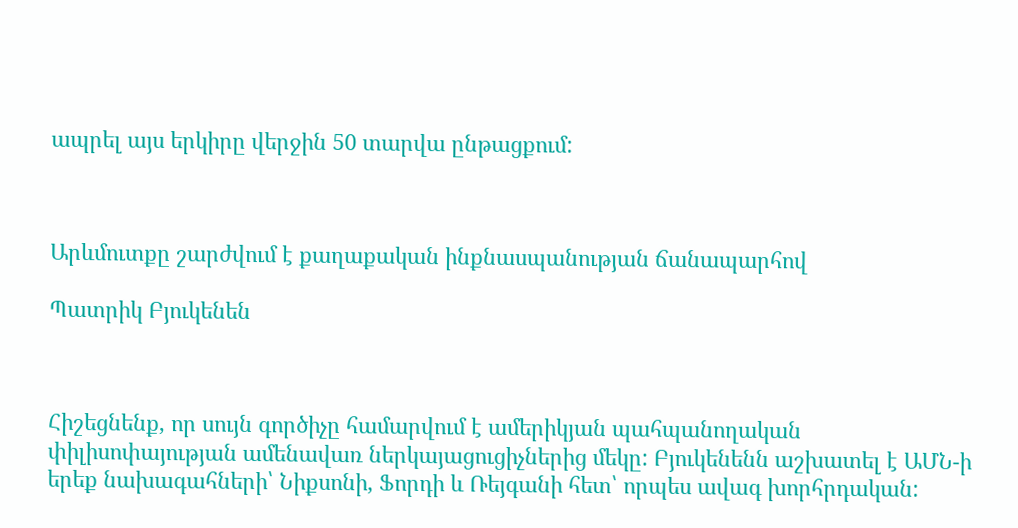ապրել այս երկիրը վերջին 50 տարվա ընթացքում:



Արևմուտքը շարժվում է քաղաքական ինքնասպանության ճանապարհով

Պատրիկ Բյուկենեն



Հիշեցնենք, որ սույն գործիչը համարվում է ամերիկյան պահպանողական փիլիսոփայության ամենավառ ներկայացուցիչներից մեկը: Բյուկենենն աշխատել է ԱՄՆ-ի երեք նախագահների՝ Նիքսոնի, Ֆորդի և Ռեյգանի հետ՝ որպես ավագ խորհրդական: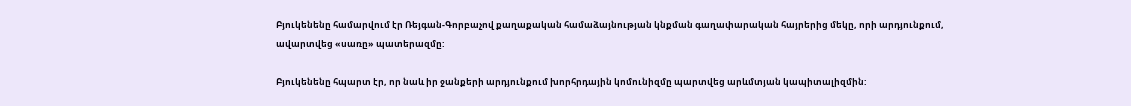Բյուկենենը համարվում էր Ռեյգան-Գորբաչով քաղաքական համաձայնության կնքման գաղափարական հայրերից մեկը, որի արդյունքում, ավարտվեց «սառը» պատերազմը:

Բյուկենենը հպարտ էր, որ նաև իր ջանքերի արդյունքում խորհրդային կոմունիզմը պարտվեց արևմտյան կապիտալիզմին: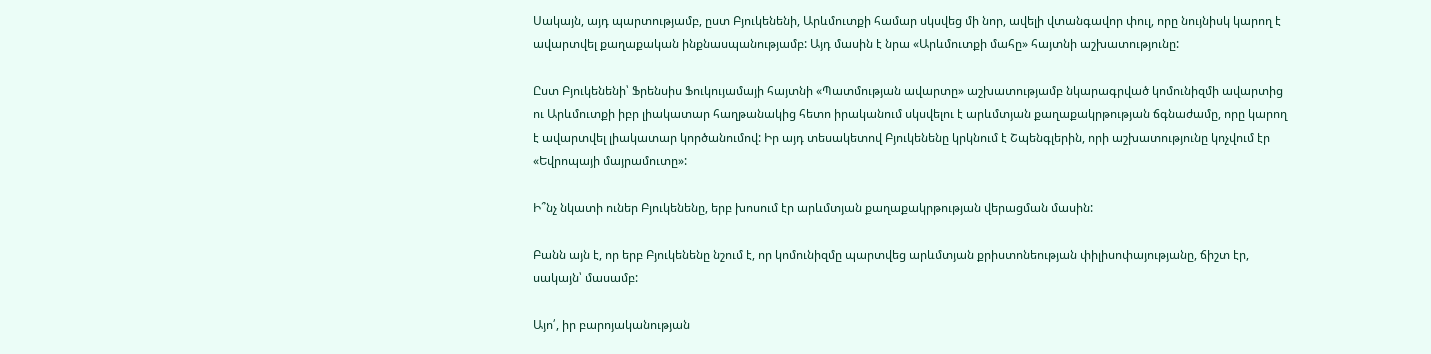Սակայն, այդ պարտությամբ, ըստ Բյուկենենի, Արևմուտքի համար սկսվեց մի նոր, ավելի վտանգավոր փուլ, որը նույնիսկ կարող է ավարտվել քաղաքական ինքնասպանությամբ: Այդ մասին է նրա «Արևմուտքի մահը» հայտնի աշխատությունը:

Ըստ Բյուկենենի՝ Ֆրենսիս Ֆուկույամայի հայտնի «Պատմության ավարտը» աշխատությամբ նկարագրված կոմունիզմի ավարտից ու Արևմուտքի իբր լիակատար հաղթանակից հետո իրականում սկսվելու է արևմտյան քաղաքակրթության ճգնաժամը, որը կարող է ավարտվել լիակատար կործանումով: Իր այդ տեսակետով Բյուկենենը կրկնում է Շպենգլերին, որի աշխատությունը կոչվում էր «Եվրոպայի մայրամուտը»:

Ի՞նչ նկատի ուներ Բյուկենենը, երբ խոսում էր արևմտյան քաղաքակրթության վերացման մասին:

Բանն այն է, որ երբ Բյուկենենը նշում է, որ կոմունիզմը պարտվեց արևմտյան քրիստոնեության փիլիսոփայությանը, ճիշտ էր, սակայն՝ մասամբ:

Այո՛, իր բարոյականության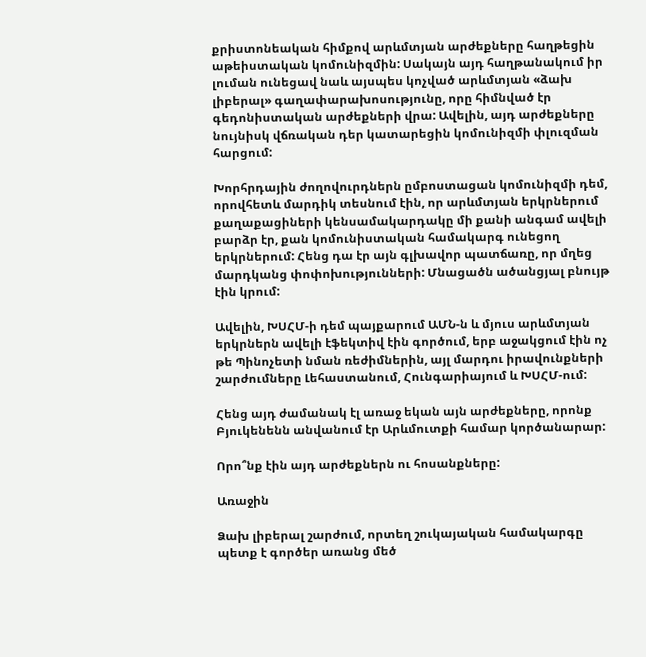քրիստոնեական հիմքով արևմտյան արժեքները հաղթեցին աթեիստական կոմունիզմին: Սակայն այդ հաղթանակում իր լուման ունեցավ նաև այսպես կոչված արևմտյան «ձախ լիբերալ» գաղափարախոսությունը, որը հիմնված էր գեդոնիստական արժեքների վրա: Ավելին, այդ արժեքները նույնիսկ վճռական դեր կատարեցին կոմունիզմի փլուզման հարցում:

Խորհրդային ժողովուրդներն ըմբոստացան կոմունիզմի դեմ, որովհետև մարդիկ տեսնում էին, որ արևմտյան երկրներում քաղաքացիների կենսամակարդակը մի քանի անգամ ավելի բարձր էր, քան կոմունիստական համակարգ ունեցող երկրներում: Հենց դա էր այն գլխավոր պատճառը, որ մղեց մարդկանց փոփոխությունների: Մնացածն ածանցյալ բնույթ էին կրում:

Ավելին, ԽՍՀՄ-ի դեմ պայքարում ԱՄՆ-ն և մյուս արևմտյան երկրներն ավելի էֆեկտիվ էին գործում, երբ աջակցում էին ոչ թե Պինոչետի նման ռեժիմներին, այլ մարդու իրավունքների շարժումները Լեհաստանում, Հունգարիայում և ԽՍՀՄ-ում:

Հենց այդ ժամանակ էլ առաջ եկան այն արժեքները, որոնք Բյուկենենն անվանում էր Արևմուտքի համար կործանարար:

Որո՞նք էին այդ արժեքներն ու հոսանքները:

Առաջին

Ձախ լիբերալ շարժում, որտեղ շուկայական համակարգը պետք է գործեր առանց մեծ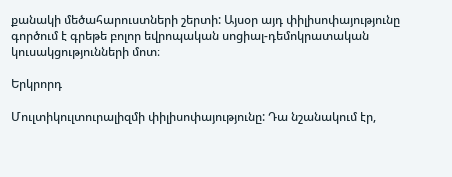քանակի մեծահարուստների շերտի: Այսօր այդ փիլիսոփայությունը գործում է գրեթե բոլոր եվրոպական սոցիալ-դեմոկրատական կուսակցությունների մոտ։

Երկրորդ

Մուլտիկուլտուրալիզմի փիլիսոփայությունը: Դա նշանակում էր,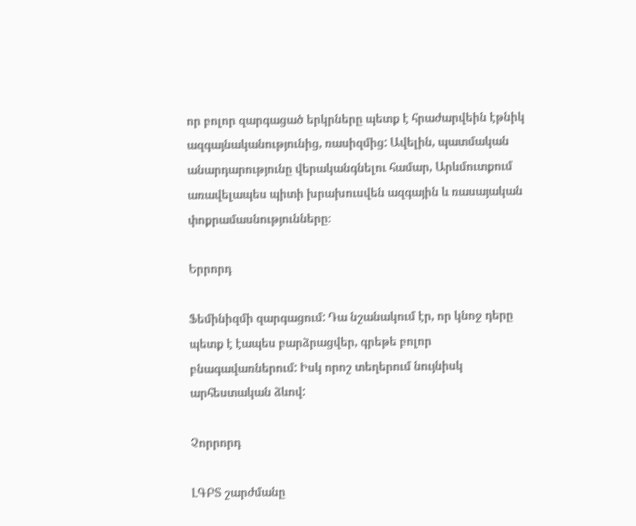որ բոլոր զարգացած երկրները պետք է հրաժարվեին էթնիկ ազգայնականությունից, ռասիզմից: Ավելին, պատմական անարդարությունը վերականգնելու համար, Արևմուտքում առավելապես պիտի խրախուսվեն ազգային և ռասայական փոքրամասնությունները։

Երրորդ

Ֆեմինիզմի զարգացում: Դա նշանակում էր, որ կնոջ դերը պետք է էապես բարձրացվեր, գրեթե բոլոր բնագավառներում: Իսկ որոշ տեղերում նույնիսկ արհեստական ձևով:

Չորրորդ

ԼԳԲՏ շարժմանը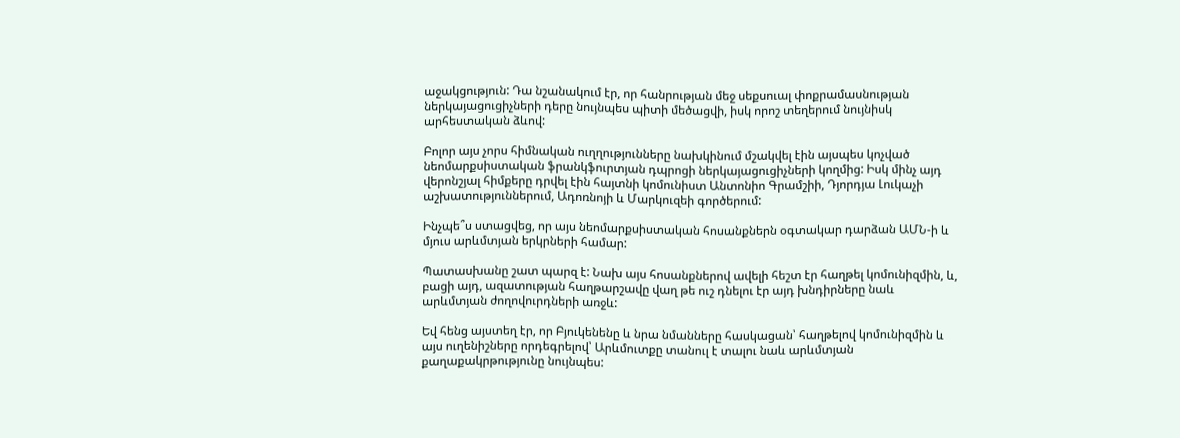աջակցություն: Դա նշանակում էր, որ հանրության մեջ սեքսուալ փոքրամասնության ներկայացուցիչների դերը նույնպես պիտի մեծացվի, իսկ որոշ տեղերում նույնիսկ արհեստական ձևով:

Բոլոր այս չորս հիմնական ուղղությունները նախկինում մշակվել էին այսպես կոչված նեոմարքսիստական ֆրանկֆուրտյան դպրոցի ներկայացուցիչների կողմից: Իսկ մինչ այդ վերոնշյալ հիմքերը դրվել էին հայտնի կոմունիստ Անտոնիո Գրամշիի, Դյորդյա Լուկաչի աշխատություններում, Ադոռնոյի և Մարկուզեի գործերում:

Ինչպե՞ս ստացվեց, որ այս նեոմարքսիստական հոսանքներն օգտակար դարձան ԱՄՆ-ի և մյուս արևմտյան երկրների համար:

Պատասխանը շատ պարզ է: Նախ այս հոսանքներով ավելի հեշտ էր հաղթել կոմունիզմին, և, բացի այդ, ազատության հաղթարշավը վաղ թե ուշ դնելու էր այդ խնդիրները նաև արևմտյան ժողովուրդների առջև:

Եվ հենց այստեղ էր, որ Բյուկենենը և նրա նմանները հասկացան՝ հաղթելով կոմունիզմին և այս ուղենիշները որդեգրելով՝ Արևմուտքը տանուլ է տալու նաև արևմտյան քաղաքակրթությունը նույնպես: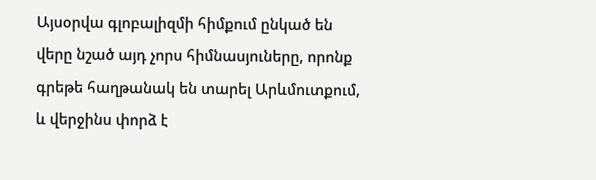Այսօրվա գլոբալիզմի հիմքում ընկած են վերը նշած այդ չորս հիմնասյուները, որոնք գրեթե հաղթանակ են տարել Արևմուտքում, և վերջինս փորձ է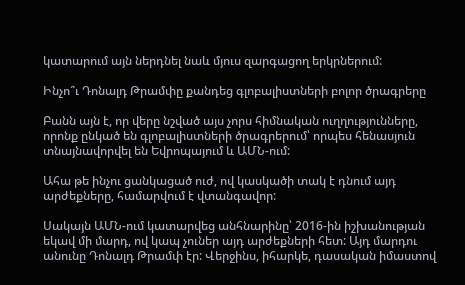կատարում այն ներդնել նաև մյուս զարգացող երկրներում:

Ինչո՞ւ Դոնալդ Թրամփը քանդեց գլոբալիստների բոլոր ծրագրերը

Բանն այն է, որ վերը նշված այս չորս հիմնական ուղղությունները, որոնք ընկած են գլոբալիստների ծրագրերում՝ որպես հենասյուն տնայնավորվել են Եվրոպայում և ԱՄՆ-ում:

Ահա թե ինչու ցանկացած ուժ, ով կասկածի տակ է դնում այդ արժեքները, համարվում է վտանգավոր:

Սակայն ԱՄՆ-ում կատարվեց անհնարինը՝ 2016-ին իշխանության եկավ մի մարդ, ով կապ չուներ այդ արժեքների հետ: Այդ մարդու անունը Դոնալդ Թրամփ էր: Վերջինս, իհարկե, դասական իմաստով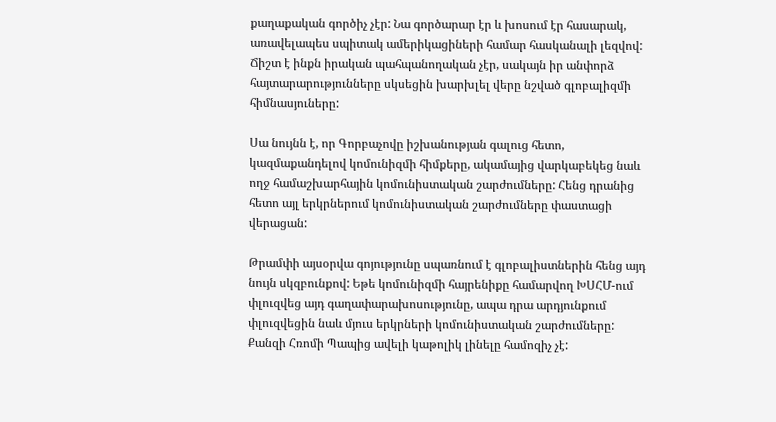քաղաքական գործիչ չէր: Նա գործարար էր և խոսում էր հասարակ, առավելապես սպիտակ ամերիկացիների համար հասկանալի լեզվով: Ճիշտ է ինքն իրական պահպանողական չէր, սակայն իր անփորձ հայտարարությունները սկսեցին խարխլել վերը նշված գլոբալիզմի հիմնասյուները:

Սա նույնն է, որ Գորբաչովը իշխանության գալուց հետո, կազմաքանդելով կոմունիզմի հիմքերը, ակամայից վարկաբեկեց նաև ողջ համաշխարհային կոմունիստական շարժումները: Հենց դրանից հետո այլ երկրներում կոմունիստական շարժումները փաստացի վերացան:

Թրամփի այսօրվա գոյությունը սպառնում է գլոբալիստներին հենց այդ նույն սկզբունքով: Եթե կոմունիզմի հայրենիքը համարվող ԽՍՀՄ-ում փլուզվեց այդ գաղափարախոսությունը, ապա դրա արդյունքում փլուզվեցին նաև մյուս երկրների կոմունիստական շարժումները: Քանզի Հռոմի Պապից ավելի կաթոլիկ լինելը համոզիչ չէ: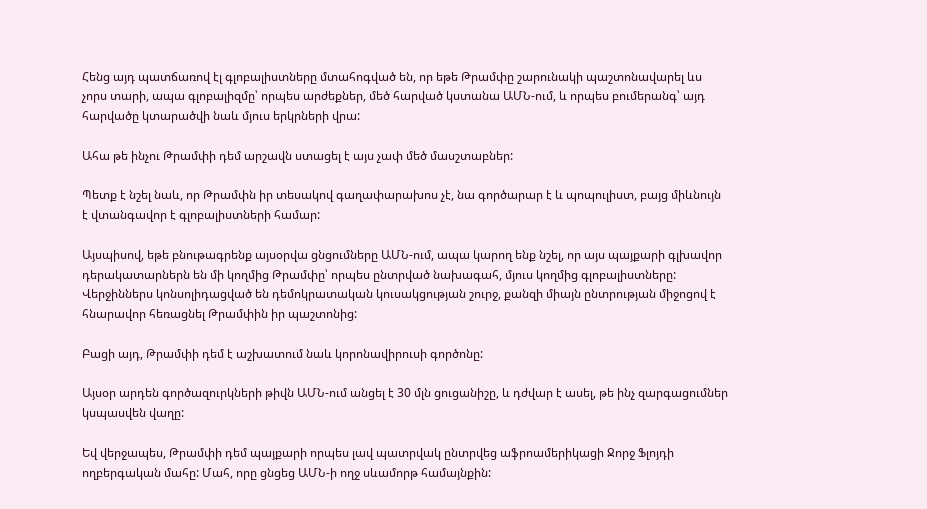Հենց այդ պատճառով էլ գլոբալիստները մտահոգված են, որ եթե Թրամփը շարունակի պաշտոնավարել ևս չորս տարի, ապա գլոբալիզմը՝ որպես արժեքներ, մեծ հարված կստանա ԱՄՆ-ում, և որպես բումերանգ՝ այդ հարվածը կտարածվի նաև մյուս երկրների վրա:

Ահա թե ինչու Թրամփի դեմ արշավն ստացել է այս չափ մեծ մասշտաբներ:

Պետք է նշել նաև, որ Թրամփն իր տեսակով գաղափարախոս չէ, նա գործարար է և պոպուլիստ, բայց միևնույն է վտանգավոր է գլոբալիստների համար:

Այսպիսով, եթե բնութագրենք այսօրվա ցնցումները ԱՄՆ-ում, ապա կարող ենք նշել, որ այս պայքարի գլխավոր դերակատարներն են մի կողմից Թրամփը՝ որպես ընտրված նախագահ, մյուս կողմից գլոբալիստները: Վերջիններս կոնսոլիդացված են դեմոկրատական կուսակցության շուրջ, քանզի միայն ընտրության միջոցով է հնարավոր հեռացնել Թրամփին իր պաշտոնից:

Բացի այդ, Թրամփի դեմ է աշխատում նաև կորոնավիրուսի գործոնը:

Այսօր արդեն գործազուրկների թիվն ԱՄՆ-ում անցել է 30 մլն ցուցանիշը, և դժվար է ասել, թե ինչ զարգացումներ կսպասվեն վաղը:

Եվ վերջապես, Թրամփի դեմ պայքարի որպես լավ պատրվակ ընտրվեց աֆրոամերիկացի Ջորջ Ֆլոյդի ողբերգական մահը: Մահ, որը ցնցեց ԱՄՆ-ի ողջ սևամորթ համայնքին: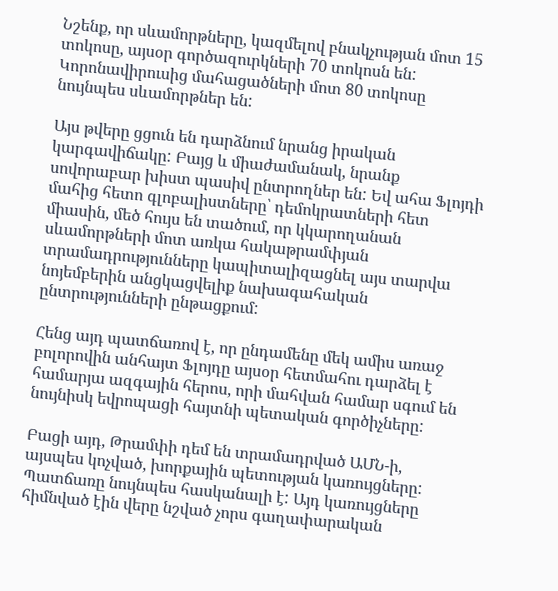Նշենք, որ սևամորթները, կազմելով բնակչության մոտ 15 տոկոսը, այսօր գործազուրկների 70 տոկոսն են: Կորոնավիրուսից մահացածների մոտ 80 տոկոսը նույնպես սևամորթներ են:

Այս թվերը ցցուն են դարձնում նրանց իրական կարգավիճակը: Բայց և միաժամանակ, նրանք սովորաբար խիստ պասիվ ընտրողներ են: Եվ ահա Ֆլոյդի մահից հետո գլոբալիստները՝ դեմոկրատների հետ միասին, մեծ հույս են տածում, որ կկարողանան սևամորթների մոտ առկա հակաթրամփյան տրամադրությունները կապիտալիզացնել այս տարվա նոյեմբերին անցկացվելիք նախագահական ընտրությունների ընթացքում:

Հենց այդ պատճառով է, որ ընդամենը մեկ ամիս առաջ բոլորովին անհայտ Ֆլոյդը այսօր հետմահու դարձել է համարյա ազգային հերոս, որի մահվան համար սգում են նույնիսկ եվրոպացի հայտնի պետական գործիչները:

Բացի այդ, Թրամփի դեմ են տրամադրված ԱՄՆ-ի, այսպես կոչված, խորքային պետության կառույցները: Պատճառը նույնպես հասկանալի է: Այդ կառույցները հիմնված էին վերը նշված չորս գաղափարական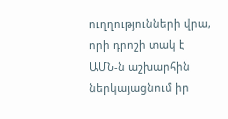ուղղությունների վրա, որի դրոշի տակ է ԱՄՆ-ն աշխարհին ներկայացնում իր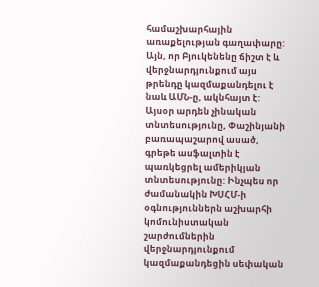համաշխարհային առաքելության գաղափարը: Այն, որ Բյուկենենը ճիշտ է և վերջնարդյունքում այս թրենդը կազմաքանդելու է նաև ԱՄՆ-ը, ակնհայտ է: Այսօր արդեն չինական տնտեսությունը, Փաշինյանի բառապաշարով ասած, գրեթե ասֆալտին է պառկեցրել ամերիկյան տնտեսությունը: Ինչպես որ ժամանակին ԽՍՀՄ-ի օգնություններն աշխարհի կոմունիստական շարժումներին վերջնարդյունքում կազմաքանդեցին սեփական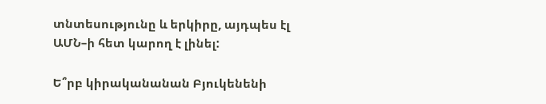տնտեսությունը և երկիրը, այդպես էլ ԱՄՆ–ի հետ կարող է լինել:

Ե՞րբ կիրականանան Բյուկենենի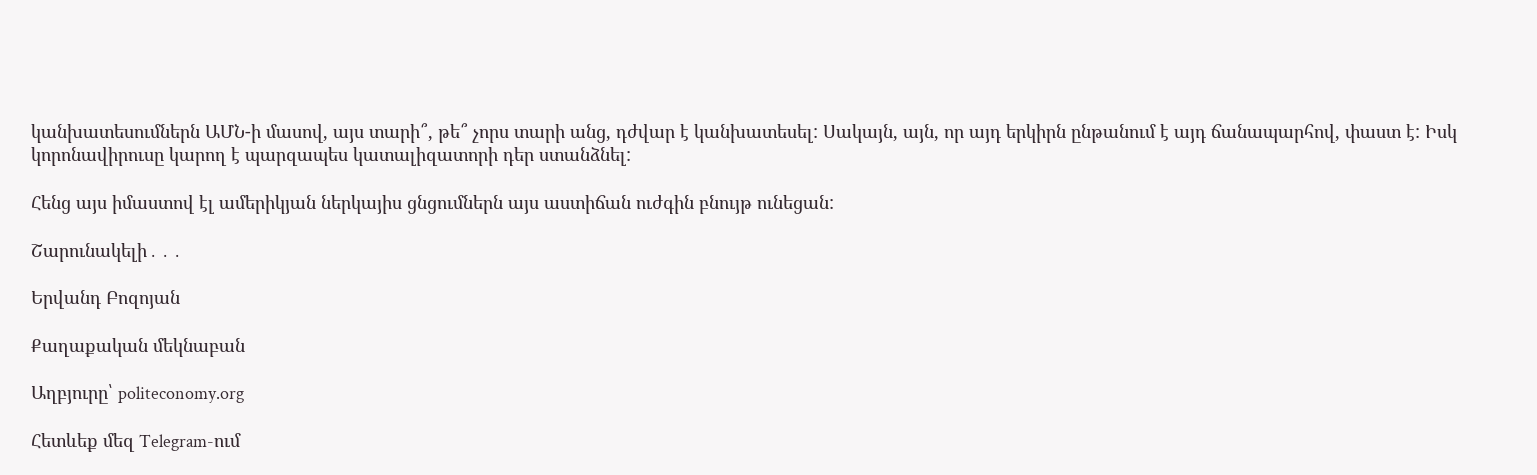կանխատեսումներն ԱՄՆ-ի մասով, այս տարի՞, թե՞ չորս տարի անց, դժվար է կանխատեսել: Սակայն, այն, որ այդ երկիրն ընթանում է այդ ճանապարհով, փաստ է: Իսկ կորոնավիրուսը կարող է պարզապես կատալիզատորի դեր ստանձնել:

Հենց այս իմաստով էլ ամերիկյան ներկայիս ցնցումներն այս աստիճան ուժգին բնույթ ունեցան:

Շարունակելի․․․

Երվանդ Բոզոյան

Քաղաքական մեկնաբան

Աղբյուրը՝ politeconomy.org

Հետևեք մեզ Telegram-ում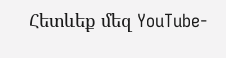Հետևեք մեզ YouTube-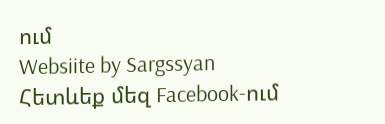ում
Websiite by Sargssyan
Հետևեք մեզ Facebook-ում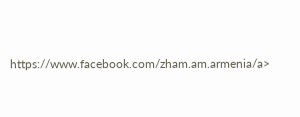https://www.facebook.com/zham.am.armenia/a>